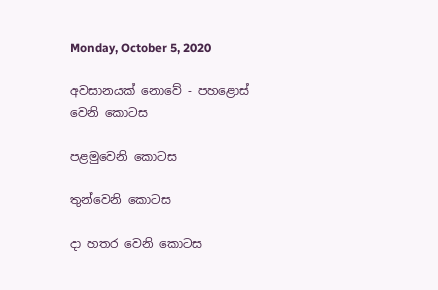Monday, October 5, 2020

අවසානයක් නොවේ - පහළොස් වෙනි කොටස

පළමුවෙනි කොටස

තුන්වෙනි කොටස

දා හතර වෙනි කොටස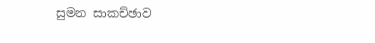සුමන සාකච්ඡාව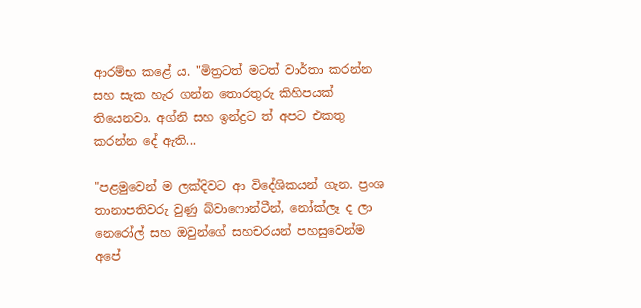ආරම්භ කළේ ය. "මිත්‍රටත් මටත් වාර්තා කරන්න සහ සැක හැර ගන්න තොරතුරු කිහිපයක් තියෙනවා. අග්නි සහ ඉන්ද්‍රට ත් අපට එකතු කරන්න දේ ඇති...

"පළමුවෙන් ම ලක්දිවට ආ විදේශිකයන් ගැන. ප්‍රංශ තානාපතිවරු වුණු බ්වාෆොන්ටීන්, නෝක්ලෑ ද ලා නෙරෝල් සහ ඔවුන්ගේ සහචරයන් පහසුවෙන්ම අපේ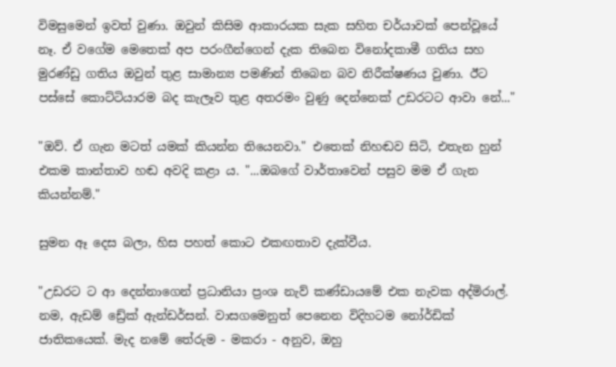විමසුමෙන් ඉවත් වුණා. ඔවුන් කිසිම ආකාරයක සැක සහිත චර්යාවක් පෙන්වූයේ නෑ. ඒ වගේම මෙතෙක් අප පරංගීන්ගෙන් දැක තිබෙන විනෝදකාමී ගතිය සහ මුරණ්ඩු ගතිය ඔවුන් තුළ සාමාන්‍ය පමණින් තිබෙන බව නිරීක්ෂණය වුණා. ඊට පස්සේ කොට්ටියාරම බද කැලෑව තුළ අතරමං වුණු දෙන්නෙක් උඩරටට ආවා නේ..."

"ඔව්. ඒ ගැන මටත් යමක් කියන්න තියෙනවා." එතෙක් නිහඬව සිටි, එතැන හුන් එකම කාන්තාව හඬ අවදි කළා ය. "...ඔබගේ වාර්තාවෙන් පසුව මම ඒ ගැන කියන්නම්."

සුමන ඈ දෙස බලා, හිස පහත් කොට එකඟතාව දැක්වීය.

"උඩරට ට ආ දෙන්නාගෙන් ප්‍රධානියා ප්‍රංශ නැව් කණ්ඩායමේ එක නැවක අද්මිරාල්. නම, ඇඩම් ඩ්‍රේක් ඇන්ඩර්සන්. වාසගමෙනුත් පෙනෙන විදිහටම නෝර්ඩික් ජාතිකයෙක්. මැද නමේ තේරුම - මකරා - අනුව, ඔහු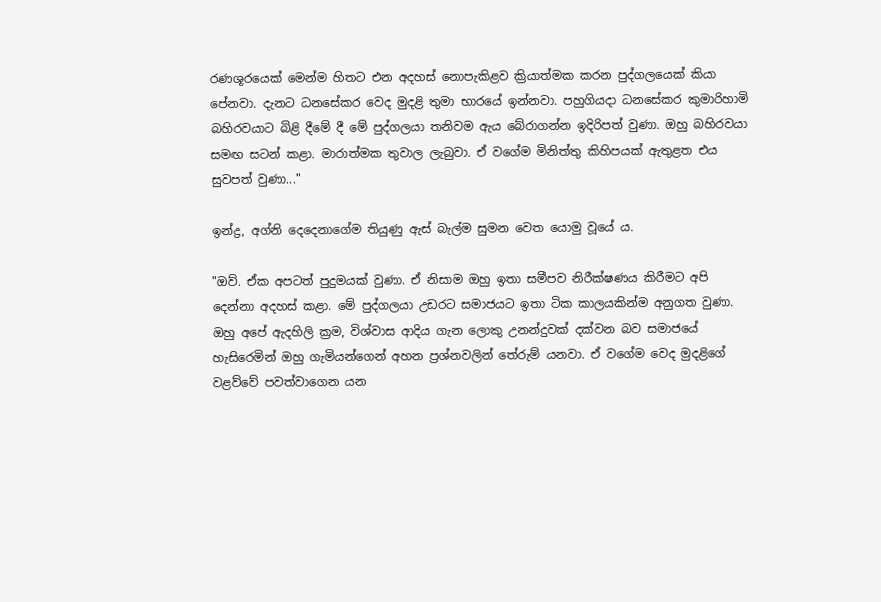රණශූරයෙක් මෙන්ම හිතට එන අදහස් නොපැකිළව ක්‍රියාත්මක කරන පුද්ගලයෙක් කියා පේනවා. දැනට ධනසේකර වෙද මුදළි තුමා භාරයේ ඉන්නවා. පහුගියදා ධනසේකර කුමාරිහාමි බහිරවයාට බිළි දීමේ දී මේ පුද්ගලයා තනිවම ඇය බේරාගන්න ඉදිරිපත් වුණා. ඔහු බහිරවයා සමඟ සටන් කළා. මාරාත්මක තුවාල ලැබුවා. ඒ වගේම මිනිත්තු කිහිපයක් ඇතුළත එය සුවපත් වුණා..."

ඉන්ද්‍ර, අග්නි දෙදෙනාගේම තියුණු ඇස් බැල්ම සුමන වෙත යොමු වූයේ ය.

"ඔව්. ඒක අපටත් පුදුමයක් වුණා. ඒ නිසාම ඔහු ඉතා සමීපව නිරීක්ෂණය කිරීමට අපි දෙන්නා අදහස් කළා. මේ පුද්ගලයා උඩරට සමාජයට ඉතා ටික කාලයකින්ම අනුගත වුණා. ඔහු අපේ ඇදහිලි ක්‍රම, විශ්වාස ආදිය ගැන ලොකු උනන්දුවක් දක්වන බව සමාජයේ හැසිරෙමින් ඔහු ගැමියන්ගෙන් අහන ප්‍රශ්නවලින් තේරුම් යනවා. ඒ වගේම වෙද මුදළිගේ වළව්වේ පවත්වාගෙන යන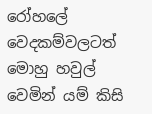රෝහලේ වෙදකම්වලටත් මොහු හවුල් වෙමින් යම් කිසි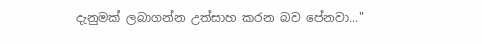දැනුමක් ලබාගන්න උත්සාහ කරන බව පේනවා..."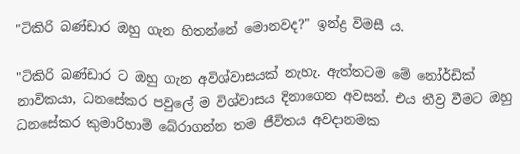"ටිකිරි බණ්ඩාර ඔහු ගැන හිතන්නේ මොනවද?" ඉන්ද්‍ර විමසී ය.

"ටිකිරි බණ්ඩාර ට ඔහු ගැන අවිශ්වාසයක් නැහැ. ඇත්තටම මේ නෝර්ඩික් නාවිකයා, ධනසේකර පවුලේ ම විශ්වාසය දිනාගෙන අවසන්. එය තීව්‍ර වීමට ඔහු ධනසේකර කුමාරිහාමි බේරාගන්න තම ජීවිතය අවදානමක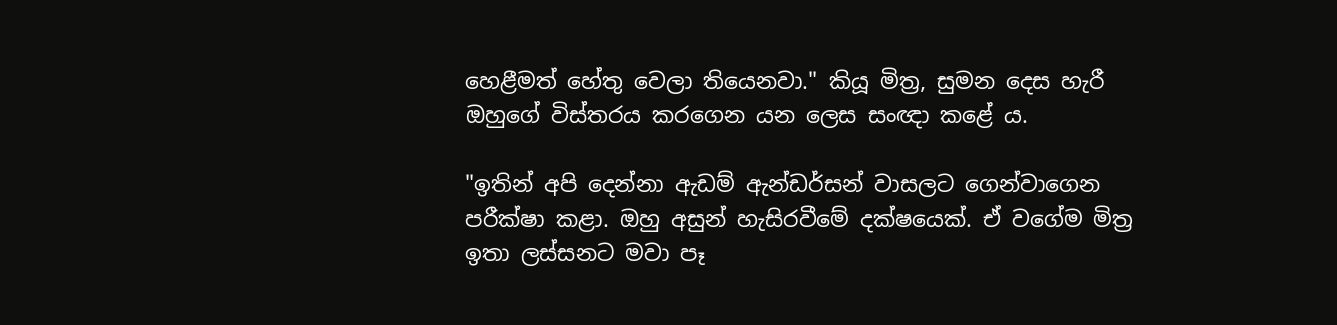හෙළීමත් හේතු වෙලා තියෙනවා." කියූ මිත්‍ර, සුමන දෙස හැරී ඔහුගේ විස්තරය කරගෙන යන ලෙස සංඥා කළේ ය.

"ඉතින් අපි දෙන්නා ඇඩම් ඇන්ඩර්සන් වාසලට ගෙන්වාගෙන පරීක්ෂා කළා. ඔහු අසුන් හැසිරවීමේ දක්ෂයෙක්. ඒ වගේම මිත්‍ර ඉතා ලස්සනට මවා පෑ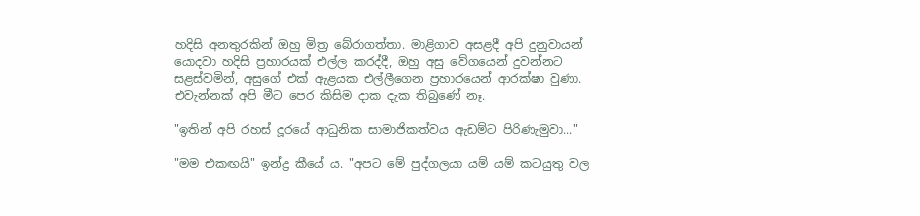හදිසි අනතුරකින් ඔහු මිත්‍ර බේරාගත්තා. මාළිගාව අසළදී අපි දුනුවායන් යොදවා හදිසි ප්‍රහාරයක් එල්ල කරද්දී, ඔහු අසු වේගයෙන් දුවන්නට සළස්වමින්, අසුගේ එක් ඇළයක එල්ලීගෙන ප්‍රහාරයෙන් ආරක්ෂා වුණා. එවැන්නක් අපි මීට පෙර කිසිම දාක දැක තිබුණේ නෑ.

"ඉතින් අපි රහස් දූරයේ ආධුනික සාමාජිකත්වය ඇඩම්ට පිරිණැමුවා..."

"මම එකඟයි" ඉන්ද්‍ර කීයේ ය. "අපට මේ පුද්ගලයා යම් යම් කටයුතු වල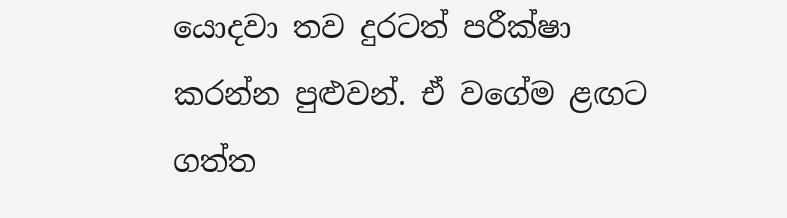යොදවා තව දුරටත් පරීක්ෂා කරන්න පුළුවන්. ඒ වගේම ළඟට ගත්ත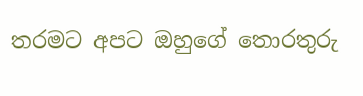තරමට අපට ඔහුගේ තොරතුරු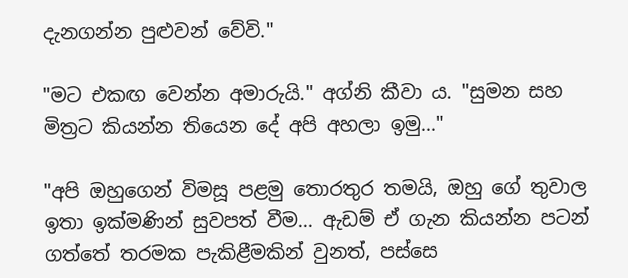දැනගන්න පුළුවන් වේවි."

"මට එකඟ වෙන්න අමාරුයි." අග්නි කීවා ය. "සුමන සහ මිත්‍රට කියන්න තියෙන දේ අපි අහලා ඉමු..."

"අපි ඔහුගෙන් විමසූ පළමු තොරතුර තමයි, ඔහු ගේ තුවාල ඉතා ඉක්මණින් සුවපත් වීම... ඇඩම් ඒ ගැන කියන්න පටන් ගත්තේ තරමක පැකිළීමකින් වුනත්, පස්සෙ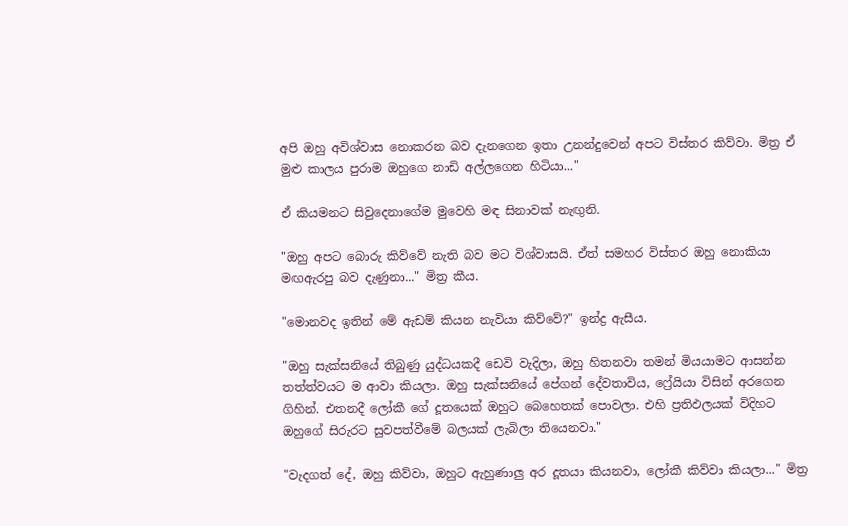අපි ඔහු අවිශ්වාස නොකරන බව දැනගෙන ඉතා උනන්දුවෙන් අපට විස්තර කිව්වා. මිත්‍ර ඒ මුළු කාලය පුරාම ඔහුගෙ නාඩි අල්ලගෙන හිටියා..."

ඒ කියමනට සිවුදෙනාගේම මුවෙහි මඳ සිනාවක් නැඟුනි.

"ඔහු අපට බොරු කිව්වේ නැති බව මට විශ්වාසයි. ඒත් සමහර විස්තර ඔහු නොකියා මඟඇරපු බව දැණුනා..." මිත්‍ර කීය.

"මොනවද ඉතින් මේ ඇඩම් කියන නැවියා කිව්වේ?" ඉන්ද්‍ර ඇසීය.

"ඔහු සැක්සනියේ තිබුණු යුද්ධයකදී ඩෙවි වැදිලා, ඔහු හිතනවා තමන් මියයාමට ආසන්න තත්ත්වයට ම ආවා කියලා. ඔහු සැක්සනියේ පේගන් දේවතාවිය, ෆ්‍රේයියා විසින් අරගෙන ගිහින්. එතනදී ලෝකී ගේ දූතයෙක් ඔහුට බෙහෙතක් පොවලා. එහි ප්‍රතිඵලයක් විදිහට ඔහුගේ සිරුරට සුවපත්වීමේ බලයක් ලැබිලා තියෙනවා."

"වැදගත් දේ, ඔහු කිව්වා, ඔහුට ඇහුණාලු අර දූතයා කියනවා, ලෝකී කිව්වා කියලා..." මිත්‍ර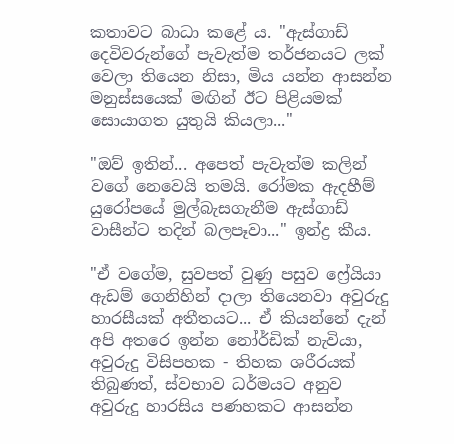කතාවට බාධා කළේ ය. "ඇස්ගාඩ් දෙවිවරුන්ගේ පැවැත්ම තර්ජනයට ලක් වෙලා තියෙන නිසා, මිය යන්න ආසන්න මනුස්සයෙක් මඟින් ඊට පිළියමක් සොයාගත යුතුයි කියලා..."

"ඔව් ඉතින්... අපෙත් පැවැත්ම කලින් වගේ නෙවෙයි තමයි. රෝමක ඇදහීම් යුරෝපයේ මුල්බැසගැනීම ඇස්ගාඩ් වාසීන්ට තදින් බලපෑවා..." ඉන්ද්‍ර කීය.

"ඒ වගේම, සුවපත් වුණු පසුව ෆ්‍රේයියා ඇඩම් ගෙනිහින් දාලා තියෙනවා අවුරුදු හාරසීයක් අතීතයට... ඒ කියන්නේ දැන් අපි අතරෙ ඉන්න නෝර්ඩික් නැවියා, අවුරුදු විසිපහක - තිහක ශරීරයක් තිබුණත්, ස්වභාව ධර්මයට අනුව අවුරුදු හාරසිය පණහකට ආසන්න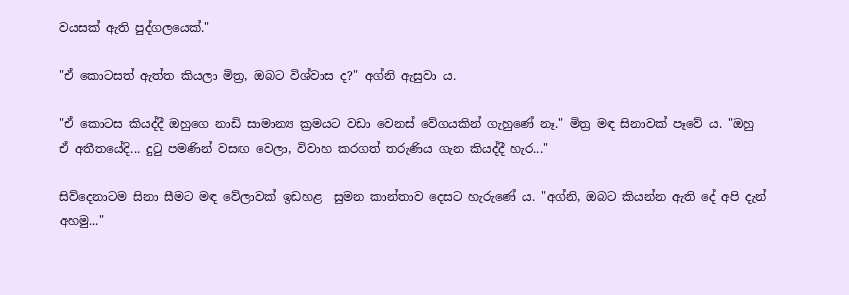වයසක් ඇති පුද්ගලයෙක්."

"ඒ කොටසත් ඇත්ත කියලා මිත්‍ර, ඔබට විශ්වාස ද?" අග්නි ඇසුවා ය.

"ඒ කොටස කියද්දී ඔහුගෙ නාඩි සාමාන්‍ය ක්‍රමයට වඩා වෙනස් වේගයකින් ගැහුණේ නෑ." මිත්‍ර මඳ සිනාවක් පෑවේ ය. "ඔහු ඒ අතීතයේදි... දුටු පමණින් වසඟ වෙලා, විවාහ කරගත් තරුණිය ගැන කියද්දී හැර..."

සිව්දෙනාටම සිනා සීමට මඳ වේලාවක් ඉඩහළ  සුමන කාන්තාව දෙසට හැරුණේ ය. "අග්නි, ඔබට කියන්න ඇති දේ අපි දැන් අහමු..."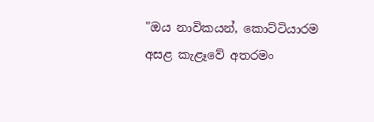"ඔය නාවිකයන්, කොට්ටියාරම අසළ කැළෑවේ අතරමං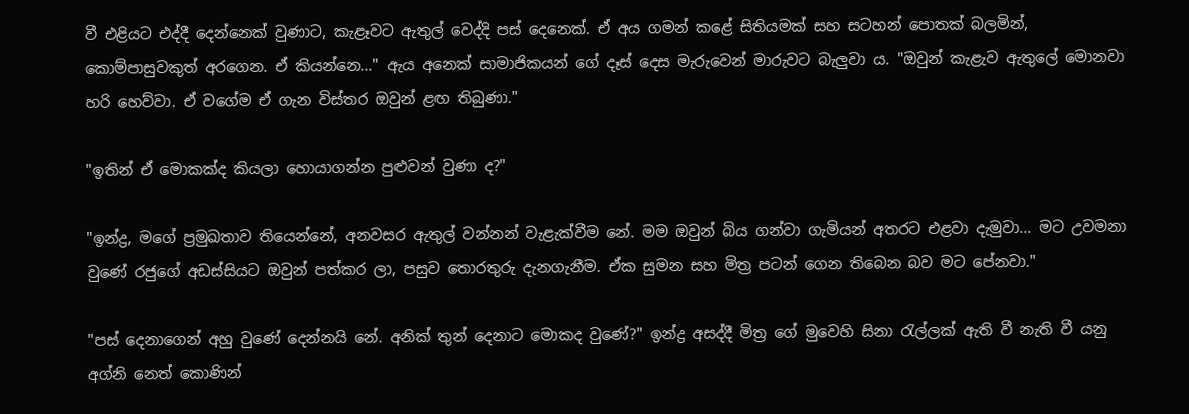වී එළියට එද්දී දෙන්නෙක් වුණාට, කැළෑවට ඇතුල් වෙද්දි පස් දෙනෙක්. ඒ අය ගමන් කළේ සිතියමක් සහ සටහන් පොතක් බලමින්, කොම්පාසුවකුත් අරගෙන. ඒ කියන්නෙ..." ඇය අනෙක් සාමාජිකයන් ගේ දෑස් දෙස මැරුවෙන් මාරුවට බැලුවා ය. "ඔවුන් කැළැව ඇතුලේ මොනවා හරි හෙව්වා. ඒ වගේම ඒ ගැන විස්තර ඔවුන් ළඟ තිබුණා."

"ඉතින් ඒ මොකක්ද කියලා හොයාගන්න පුළුවන් වුණා ද?"

"ඉන්ද්‍ර, මගේ ප්‍රමුඛතාව තියෙන්නේ, අනවසර ඇතුල් වන්නන් වැළැක්වීම නේ. මම ඔවුන් බිය ගන්වා ගැමියන් අතරට එළවා දැමුවා... මට උවමනා වුණේ රජුගේ අඩස්සියට ඔවුන් පත්කර ලා, පසුව තොරතුරු දැනගැනීම. ඒක සුමන සහ මිත්‍ර පටන් ගෙන තිබෙන බව මට පේනවා."

"පස් දෙනාගෙන් අහු වුණේ දෙන්නයි නේ. අනික් තුන් දෙනාට මොකද වුණේ?" ඉන්ද්‍ර අසද්දී මිත්‍ර ගේ මුවෙහි සිනා රැල්ලක් ඇති වී නැති වී යනු අග්නි නෙත් කොණින්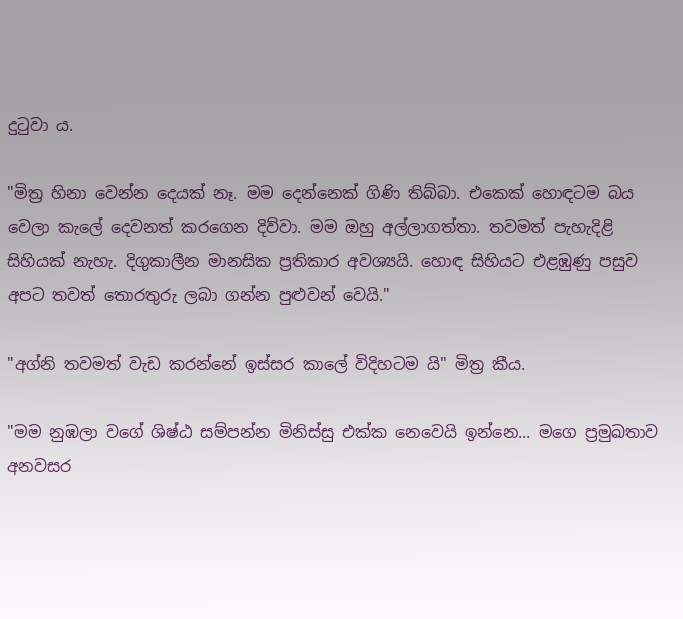දුටුවා ය.

"මිත්‍ර හිනා වෙන්න දෙයක් නෑ. මම දෙන්නෙක් ගිණි තිබ්බා. එකෙක් හොඳටම බය වෙලා කැලේ දෙවනත් කරගෙන දිව්වා. මම ඔහු අල්ලාගත්තා. තවමත් පැහැදිළි සිහියක් නැහැ. දිගුකාලීන මානසික ප්‍රතිකාර අවශ්‍යයි. හොඳ සිහියට එළඹුණු පසුව අපට තවත් තොරතුරු ලබා ගන්න පුළුවන් වෙයි."

"අග්නි තවමත් වැඩ කරන්නේ ඉස්සර කාලේ විදිහටම යි" මිත්‍ර කීය.

"මම නුඹලා වගේ ශිෂ්ඨ සම්පන්න මිනිස්සු එක්ක නෙවෙයි ඉන්නෙ... මගෙ ප්‍රමුඛතාව අනවසර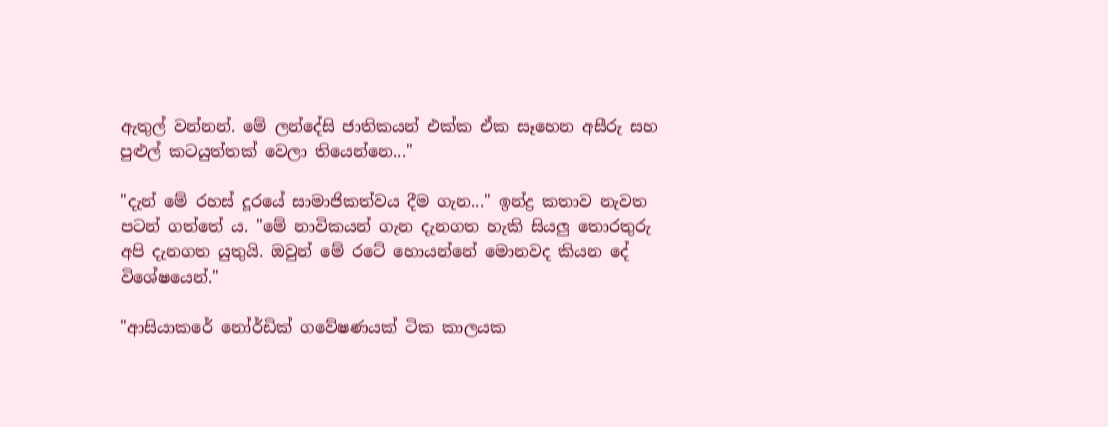ඇතුල් වන්නන්. මේ ලන්දේසි ජාතිකයන් එක්ක ඒක සෑහෙන අසීරු සහ පුළුල් කටයුත්තක් වෙලා තියෙන්නෙ..."

"දැන් මේ රහස් දූරයේ සාමාජිකත්වය දීම ගැන..." ඉන්ද්‍ර කතාව නැවත පටන් ගත්තේ ය. "මේ නාවිකයන් ගැන දැනගත හැකි සියලු තොරතුරු අපි දැනගත යුතුයි. ඔවුන් මේ රටේ හොයන්නේ මොනවද කියන දේ විශේෂයෙන්."

"ආසියාකරේ නෝර්ඩික් ගවේෂණයක් ටික කාලයක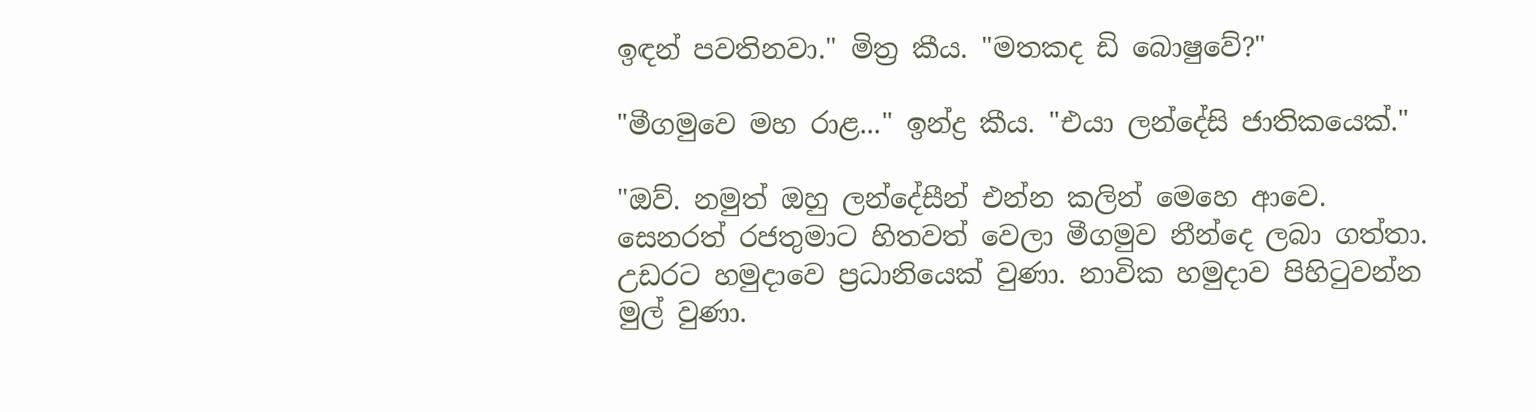ඉඳන් පවතිනවා." මිත්‍ර කීය. "මතකද ඩි ‌බොෂුවේ?"

"මීගමුවෙ මහ රාළ..." ඉන්ද්‍ර කීය. "එයා ලන්දේසි ජාතිකයෙක්."

"ඔව්. නමුත් ඔහු ලන්දේසීන් එන්න කලින් මෙහෙ ආවෙ. සෙනරත් රජතුමාට හිතවත් වෙලා මීගමුව නීන්දෙ ලබා ගත්තා. උඩරට හමුදාවෙ ප්‍රධානියෙක් වුණා. නාවික හමුදාව පිහිටුවන්න මුල් වුණා.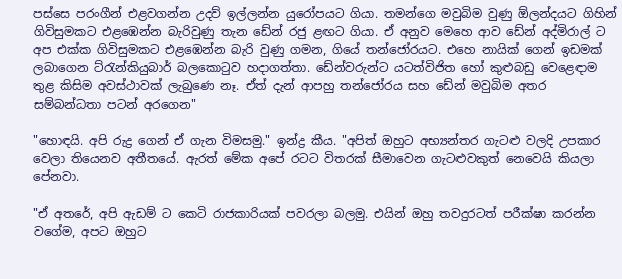පස්සෙ පරංගීන් එළවගන්න උදව් ඉල්ලන්න යුරෝපයට ගියා. තමන්ගෙ මවුබිම වුණු ඕලන්දයට ගිහින් ගිවිසුමකට එළඹෙන්න බැරිවුණු තැන ඩේන් රජු ළඟට ගියා. ඒ අනුව මෙහෙ ආව ඩේන් අද්මිරාල් ට අප එක්ක ගිවිසුමකට එළඹෙන්න බැරි වුණු ගමන, ගියේ තන්ජෝරයට. එහෙ නායික් ගෙන් ඉඩමක් ලබාගෙන ට්රැන්කියුබාර් බලකොටුව හදාගත්තා. ඩේන්වරුන්ට යටත්විජිත හෝ කුළුබඩු වෙළෙඳාම තුළ කිසිම අවස්ථාවක් ලැබුණෙ නෑ. ඒත් දැන් ආපහු තන්ජෝරය සහ ඩේන් මවුබිම අතර සම්බන්ධතා පටන් අරගෙන"

"හොඳයි. අපි රුද්‍ර ගෙන් ඒ ගැන විමසමු." ඉන්ද්‍ර කීය. "අපිත් ඔහුට අභ්‍යන්තර ගැටළු වලදි උපකාර වෙලා තියෙනව අතීතයේ. ඇරත් මේක අපේ රටට විතරක් සීමාවෙන ගැටළුවකුත් නෙවෙයි කියලා පේනවා.

"ඒ අතරේ, අපි ඇඩම් ට කෙටි රාජකාරියක් පවරලා බලමු. එයින් ඔහු තවදුරටත් පරීක්ෂා කරන්න වගේම, අපට ඔහුට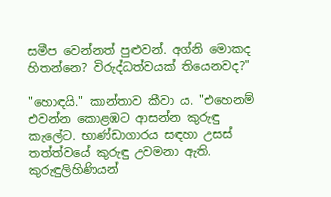සමීප වෙන්නත් පුළුවන්. අග්නි මොකද හිතන්නෙ? විරුද්ධත්වයක් තියෙනවද?"

"හොඳයි." කාන්තාව කීවා ය. "එහෙනම් එවන්න කොළඹට ආසන්න කුරුඳු කැලේට. භාණ්ඩාගාරය සඳහා උසස් තත්ත්වයේ කුරුඳු උවමනා ඇති. කුරුඳුලිහිණියන්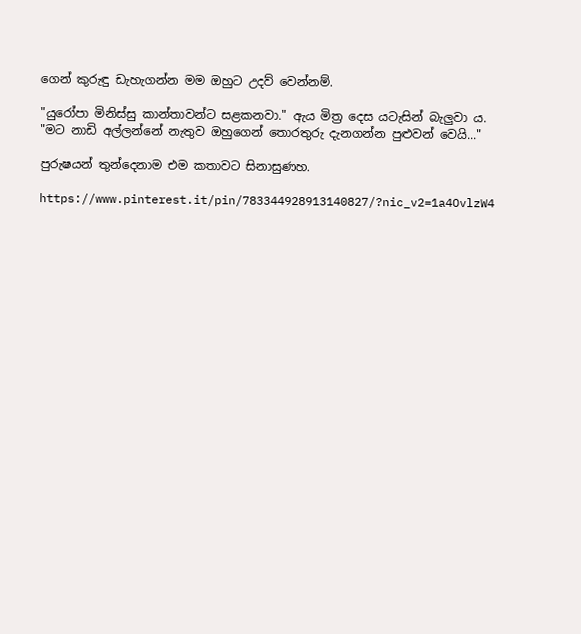ගෙන් කුරුඳු ඩැහැගන්න මම ඔහුට උදව් වෙන්නම්.

"යුරෝපා මිනිස්සු කාන්තාවන්ට සළකනවා." ඇය මිත්‍ර දෙස යටැසින් බැලුවා ය. "මට නාඩි අල්ලන්නේ නැතුව ඔහුගෙන් තොරතුරු දැනගන්න පුළුවන් වෙයි..."

පුරුෂයන් තුන්දෙනාම එම කතාවට සිනාසුණහ.

https://www.pinterest.it/pin/783344928913140827/?nic_v2=1a4OvlzW4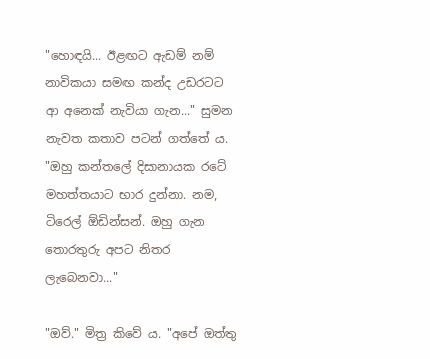"හොඳයි... ඊළඟට ඇඩම් නම් නාවිකයා සමඟ කන්ද උඩරටට ආ අනෙක් නැවියා ගැන..." සුමන නැවත කතාව පටන් ගත්තේ ය. "ඔහු කන්තලේ දිසානායක රටේ මහත්තයාට භාර දුන්නා. නම, ටිරෙල් ඕඩින්සන්. ඔහු ගැන තොරතුරු අපට නිතර ලැබෙනවා..."

"ඔව්." මිත්‍ර කිවේ ය. "අපේ ඔත්තු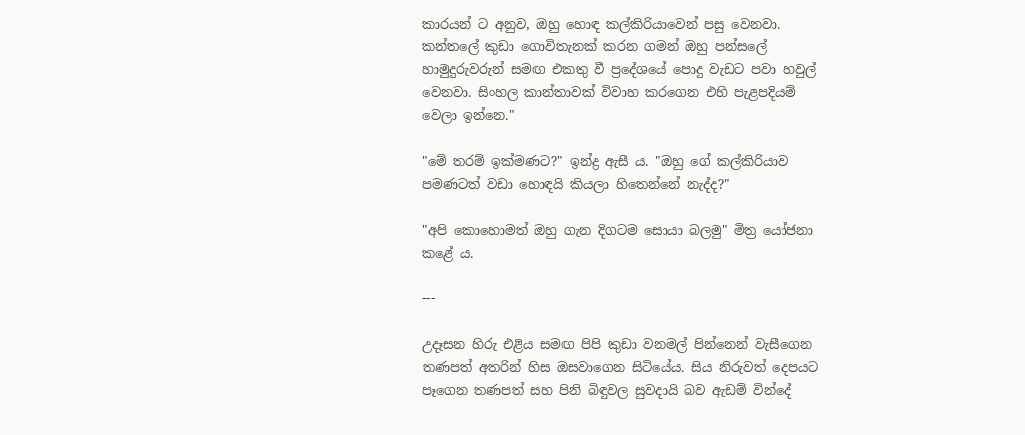කාරයන් ට අනුව, ඔහු හොඳ කල්කිරියාවෙන් පසු වෙනවා. කන්තලේ කුඩා ගොවිතැනක් කරන ගමන් ඔහු පන්සලේ හාමුදුරුවරුන් සමඟ එකතු වී ප්‍රදේශයේ පොදු වැඩට පවා හවුල් වෙනවා. සිංහල කාන්තාවක් විවාහ කරගෙන එහි පැළපදියම් වෙලා ඉන්නෙ."

"මේ තරම් ඉක්මණට?" ඉන්ද්‍ර ඇසී ය. "ඔහු ගේ කල්කිරියාව පමණටත් වඩා හොඳයි කියලා හිතෙන්නේ නැද්ද?"

"අපි කොහොමත් ඔහු ගැන දිගටම සොයා බලමු" මිත්‍ර යෝජනා කළේ ය.

---

උදෑසන හිරු එළිය සමඟ පිපි කුඩා වනමල් පින්නෙන් වැසීගෙන තණපත් අතරින් හිස ඔසවාගෙන සිටියේය. සිය නිරුවත් දෙපයට පෑගෙන තණපත් සහ පිනි බිඳුවල සුවදායි බව ඇඩම් වින්දේ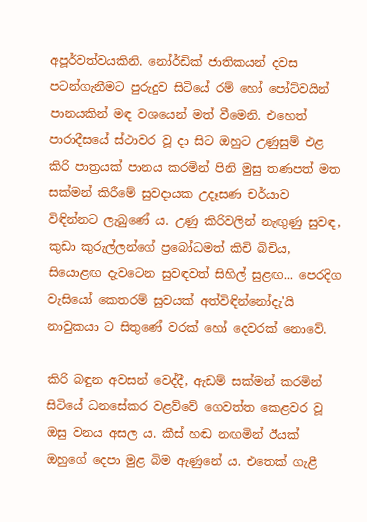අපූර්වත්වයකිනි. නෝර්ඩික් ජාතිකයන් දවස පටන්ගැනීමට පුරුදුව සිටියේ රම් හෝ පෝට්වයින් පානයකින් මඳ වශයෙන් මත් වීමෙනි. එහෙත් පාරාදීසයේ ස්ථාවර වූ දා සිට ඔහුට උණුසුම් එළ කිරි පාත්‍රයක් පානය කරමින් පිනි මුසු තණපත් මත සක්මන් කිරීමේ සුවදායක උදෑසණ චර්යාව විඳින්නට ලැබුණේ ය. උණු කිරිවලින් නැඟුණු සුවඳ, කුඩා කුරුල්ලන්ගේ ප්‍රබෝධමත් කිචි බිචිය, සියොළඟ දැවටෙන සුවඳවත් සිහිල් සුළඟ... පෙරදිග වැසියෝ කෙතරම් සුවයක් අත්විඳින්නෝදැ'යි නාවුකයා ට සිතුණේ වරක් හෝ දෙවරක් නොවේ.

කිරි බඳුන අවසන් වෙද්දී, ඇඩම් සක්මන් කරමින් සිටියේ ධනසේකර වළව්වේ ගෙවත්ත කෙළවර වූ ඔසු වනය අසල ය. කීස් හඬ නඟමින් ඊයක් ඔහුගේ දෙපා මුළ බිම ඇණුනේ ය. එතෙක් ගැළී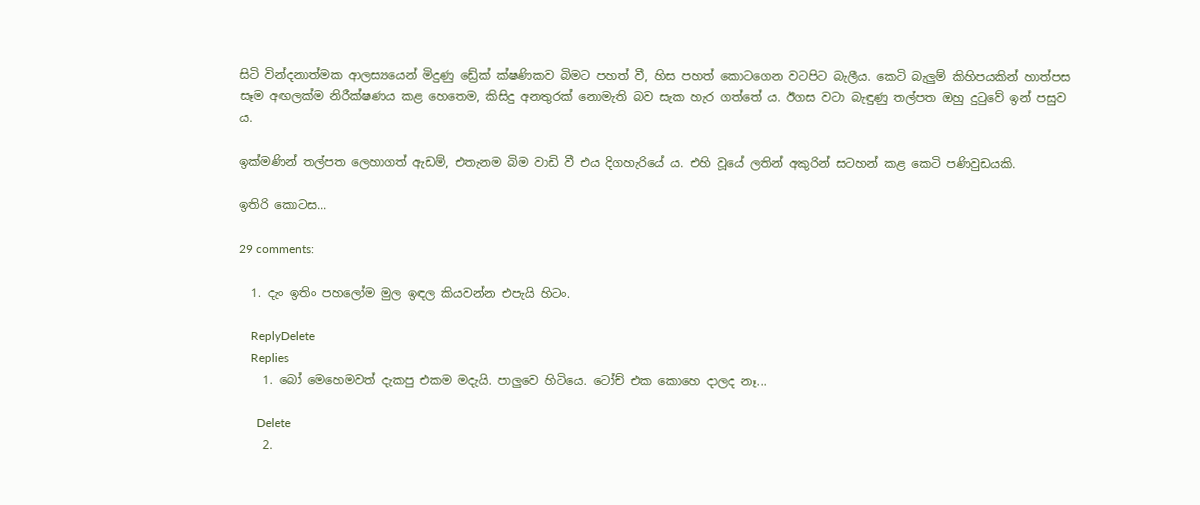සිටි වින්දනාත්මක ආලස්‍යයෙන් මිදුණු ඩ්‍රේක් ක්ෂණිකව බිමට පහත් වී, හිස පහත් කොටගෙන වටපිට බැලීය. කෙටි බැලුම් කිහිපයකින් හාත්පස සෑම අඟලක්ම නිරීක්ෂණය කළ හෙතෙම, කිසිදු අනතුරක් නොමැති බව සැක හැර ගත්තේ ය. ඊගස වටා බැඳුණු තල්පත ඔහු දුටුවේ ඉන් පසුව ය.

ඉක්මණින් තල්පත ලෙහාගත් ඇඩම්, එතැනම බිම වාඩි වී එය දිගහැරියේ ය. එහි වූයේ ලතින් අකුරින් සටහන් කළ කෙටි පණිවුඩයකි.

ඉතිරි කොටස...

29 comments:

  1. දැං ඉතිං පහලෝම මුල ඉඳල කියවන්න එපැයි හිටං.

    ReplyDelete
    Replies
    1. බෝ මෙහෙමවත් දැකපු එකම මදැයි. පාලුවෙ හිටියෙ. ටෝච් එක කොහෙ දාලද නෑ...

      Delete
    2.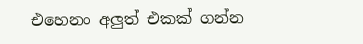එහෙනං අලුත් එකක් ගන්න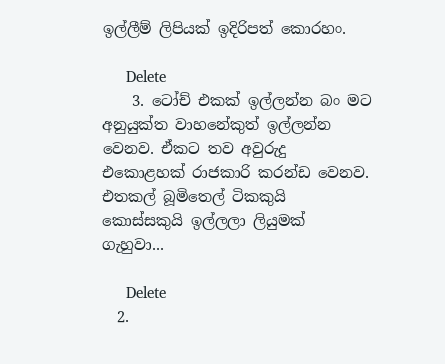ඉල්ලීම් ලිපියක් ඉදිරිපත් කොරහං.

      Delete
    3. ටෝච් එකක් ඉල්ලන්න බං මට අනුයුක්ත වාහනේකුත් ඉල්ලන්න වෙනව. ඒකට තව අවුරුදු එකොළහක් රාජකාරි කරන්ඩ වෙනව. එතකල් බූමිතෙල් ටිකකුයි කොස්සකුයි ඉල්ලලා ලියුමක් ගැහුවා...

      Delete
  2.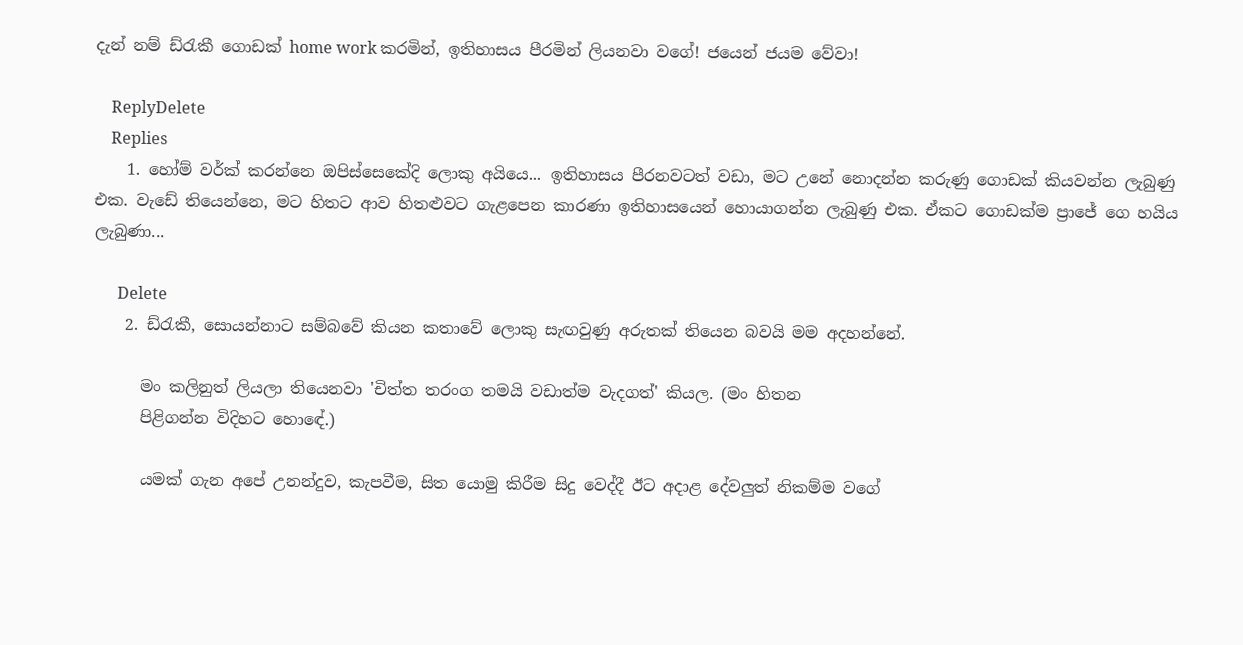දැන් නම් ඩ්රැකී ගොඩක් home work කරමින්, ඉතිහාසය පීරමින් ලියනවා වගේ! ජයෙන් ජයම වේවා!

    ReplyDelete
    Replies
    1. හෝම් වර්ක් කරන්නෙ ඔපිස්සෙකේදි ලොකු අයියෙ... ඉතිහාසය පීරනවටත් වඩා, මට උනේ නොදන්න කරුණු ගොඩක් කියවන්න ලැබුණු එක. වැඩේ තියෙන්නෙ, මට හිතට ආව හිතළුවට ගැළපෙන කාරණා ඉතිහාසයෙන් හොයාගන්න ලැබුණු එක. ඒකට ගොඩක්ම ප්‍රාජේ ගෙ හයිය ලැබුණා...

      Delete
    2. ඩ්රැකී, සොයන්නාට සම්බවේ කියන කතාවේ ලොකු සැඟවුණු අරුතක් තියෙන බවයි මම අදහන්නේ.

      මං කලිනුත් ලියලා තියෙනවා 'චිත්ත තරංග තමයි වඩාත්ම වැදගත්' කියල. (මං හිතන
      පිළිගන්න විදිහට හොඳේ.)

      යමක් ගැන අපේ උනන්දුව, කැපවීම, සිත යොමු කිරීම සිදු වෙද්දී ඊට අදාළ දේවලුත් නිකම්ම වගේ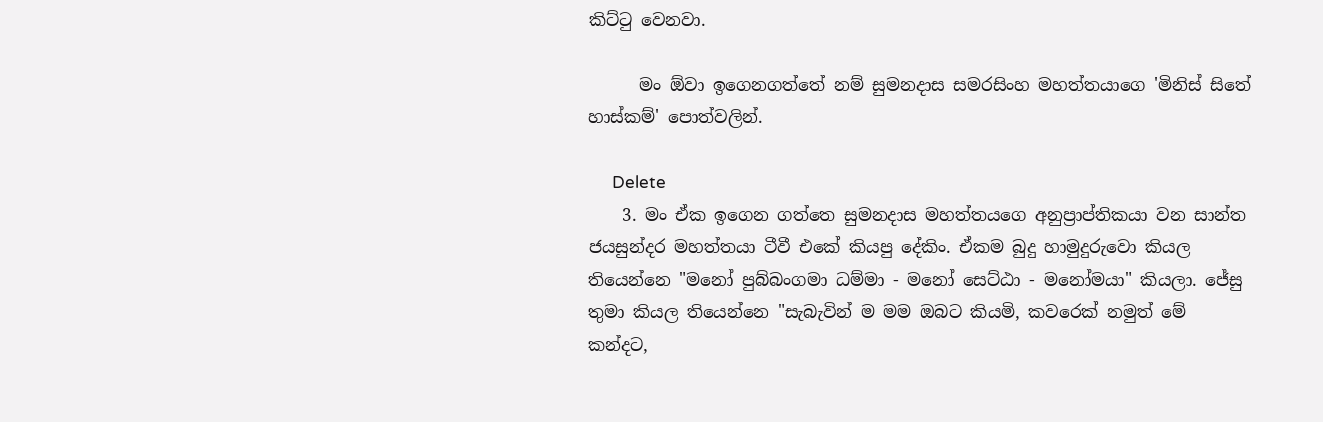කිට්ටු වෙනවා.

      මං ඕවා ඉගෙනගත්තේ නම් සුමනදාස සමරසිංහ මහත්තයාගෙ 'මිනිස් සිතේ හාස්කම්' පොත්වලින්.

      Delete
    3. මං ඒක ඉ‌ගෙන ගත්තෙ සුමනදාස මහත්තයගෙ අනුප්‍රාප්තිකයා වන සාන්ත ජයසුන්දර මහත්තයා ටීවී එකේ කියපු දේකිං. ඒකම බුදු හාමුදුරුවො කියල තියෙන්නෙ "මනෝ පුබ්බංගමා ධම්මා - මනෝ සෙට්ඨා - මනෝමයා" කියලා. ජේසු තුමා කියල තියෙන්නෙ "සැබැවින් ම මම ඔබට කියමි, කවරෙක් නමුත් මේ කන්දට,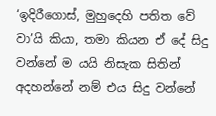‘ඉදිරීගොස්, මුහුදෙහි පතිත වේ වා’යි කියා, තමා කියන ඒ දේ සිදු වන්නේ ම යයි නිසැක සිතින් අදහන්නේ නම් එය සිදු වන්නේ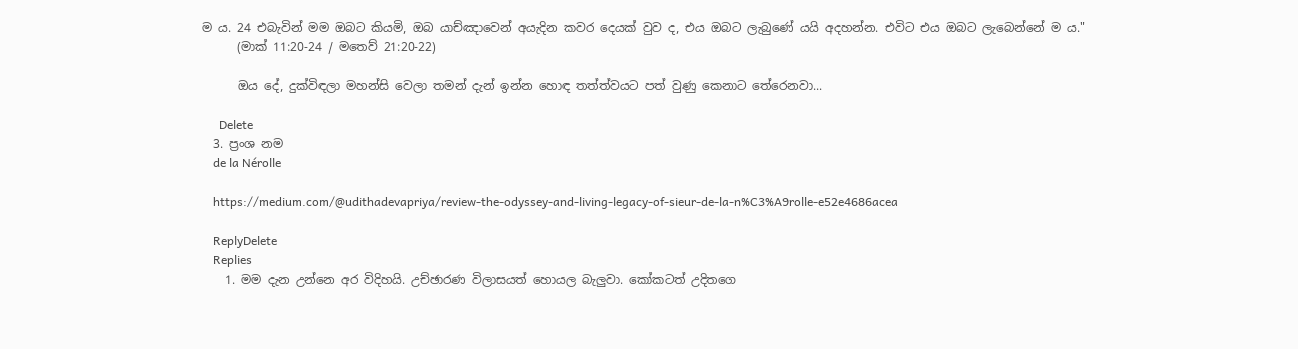ම ය. 24 එබැවින් මම ඔබට කියමි, ඔබ යාච්ඤාවෙන් අයැදින කවර දෙයක් වුව ද, එය ඔබට ලැබුණේ යයි අදහන්න. එවිට එය ඔබට ලැබෙන්නේ ම ය."
      (මාක් 11:20-24 / මතෙව් 21:20-22)

      ඔය දේ, දුක්විඳලා මහන්සි වෙලා තමන් දැන් ඉන්න හොඳ තත්ත්වයට පත් වුණු කෙනාට තේරෙනවා...

      Delete
  3. ප්‍රංශ නම
    de la Nérolle

    https://medium.com/@udithadevapriya/review-the-odyssey-and-living-legacy-of-sieur-de-la-n%C3%A9rolle-e52e4686acea

    ReplyDelete
    Replies
    1. මම දැන උන්නෙ අර විදිහයි. උච්ඡාරණ විලාසයත් හොයල බැලුවා. කෝකටත් උදිතගෙ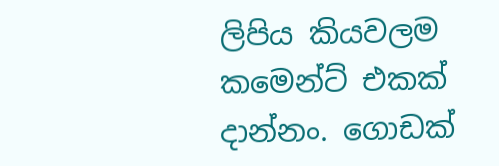ලිපිය කියවලම කමෙන්ට් එකක් දාන්නං. ගොඩක්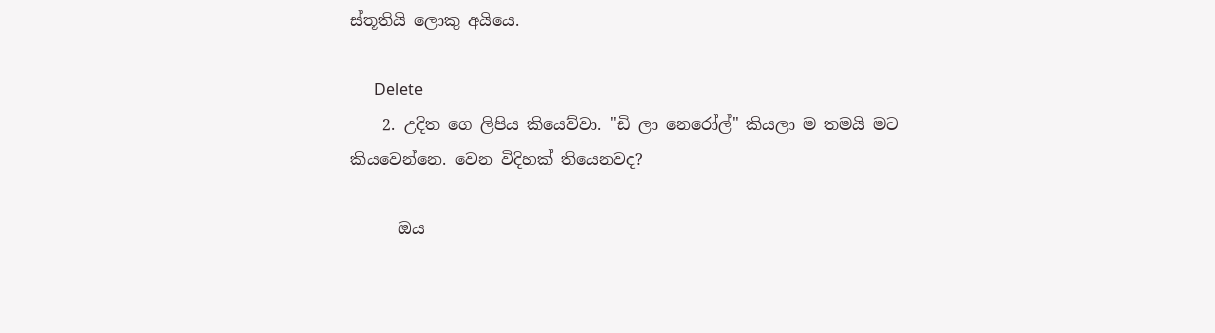ස්තූතියි ලොකු අයියෙ.

      Delete
    2. උදිත ගෙ ලිපිය කියෙව්වා. "ඩි ලා නෙරෝල්" කියලා ම තමයි මට කියවෙන්නෙ. වෙන විදිහක් තියෙනවද?

      ඔය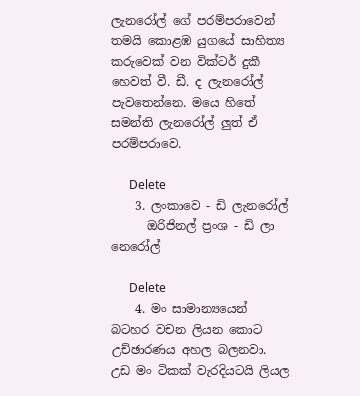ලැනරෝල් ගේ පරම්පරාවෙන් තමයි කොළඹ යුගයේ සාහිත්‍ය කරුවෙක් වන වික්ටර් දුකී හෙවත් වී. ඩී. ද ලැනරෝල් පැවතෙන්නෙ. මයෙ හිතේ සමන්ති ලැනරෝල් ලුත් ඒ පරම්පරාවෙ.

      Delete
    3. ලංකාවෙ - ඩි ලැනරෝල්
      ඔරිජිනල් ප්‍රංශ - ඩි ලා නෙරෝල්

      Delete
    4. මං සාමාන්‍යයෙන් බටහර වචන ලියන කොට උච්ඡාරණය අහල බලනවා. උඩ මං ටිකක් වැරදියටයි ලියල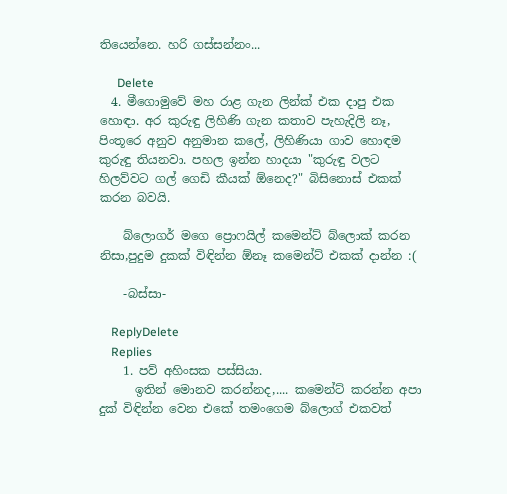තියෙන්නෙ. හරි ගස්සන්නං...

      Delete
  4. මීගොමුවේ මහ රාළ ගැන ලින්ක් එක දාපු එක හොඳා. අර කුරුඳු ලිහිණි ගැන කතාව පැහැදිලි නෑ, පිංතූරෙ අනුව අනුමාන කලේ, ලිහිණියා ගාව හොඳම කුරුඳු තියනවා. පහල ඉන්න හාදයා "කුරුඳු වලට හිලව්වට ගල් ගෙඩි කීයක් ඕනෙද?" බිසිනොස් එකක් කරන බවයි.

    බ්ලොගර් මගෙ ප්‍රොෆයිල් කමෙන්ට් බ්ලොක් කරන නිසා,පුදුම දුකක් විඳින්න ඕනෑ කමෙන්ට් එකක් දාන්න :(

    -බස්සා-

    ReplyDelete
    Replies
    1. පව් අහිංසක පස්සියා.
      ඉතින් මොනව කරන්නද,.... කමෙන්ට් කරන්න අපා දුක් විඳින්න වෙන එකේ තමංගෙම බ්ලොග් එකවත්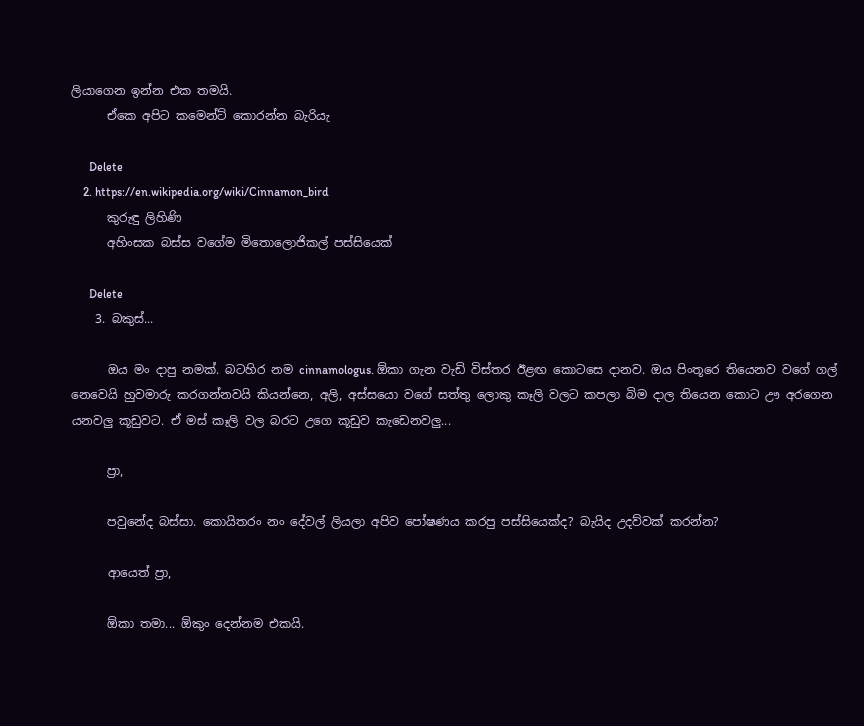ලියාගෙන ඉන්න එක තමයි.
      ඒකෙ අපිට කමෙන්ට් කොරන්න බැරි‍යැ

      Delete
    2. https://en.wikipedia.org/wiki/Cinnamon_bird
      කුරුඳු ලිහිණි
      අහිංසක බස්ස වගේම මිතොලොජිකල් පස්සියෙක්

      Delete
    3. බකුස්...

      ඔය මං දාපු නමක්. බටහිර නම cinnamologus. ඕකා ගැන වැඩි විස්තර ඊළඟ කොටසෙ දානව. ඔය පිංතූරෙ තියෙනව වගේ ගල් නෙවෙයි හුවමාරු කරගන්නවයි කියන්නෙ, අලි, අස්සයො වගේ සත්තු ලොකු කෑලි වලට කපලා බිම දාල තියෙන කොට ඌ අරගෙන යනවලු කූඩුවට. ඒ මස් කෑලි වල බරට උගෙ කූඩුව කැඩෙනවලු...

      ප්‍රා,

      පවුනේද බස්සා. කොයිතරං නං දේවල් ලියලා අපිව පෝෂණය කරපු පස්සියෙක්ද? බැයිද උදව්වක් කරන්න?

      ආයෙත් ප්‍රා,

      ඕකා තමා... ඕකුං දෙන්නම එකයි.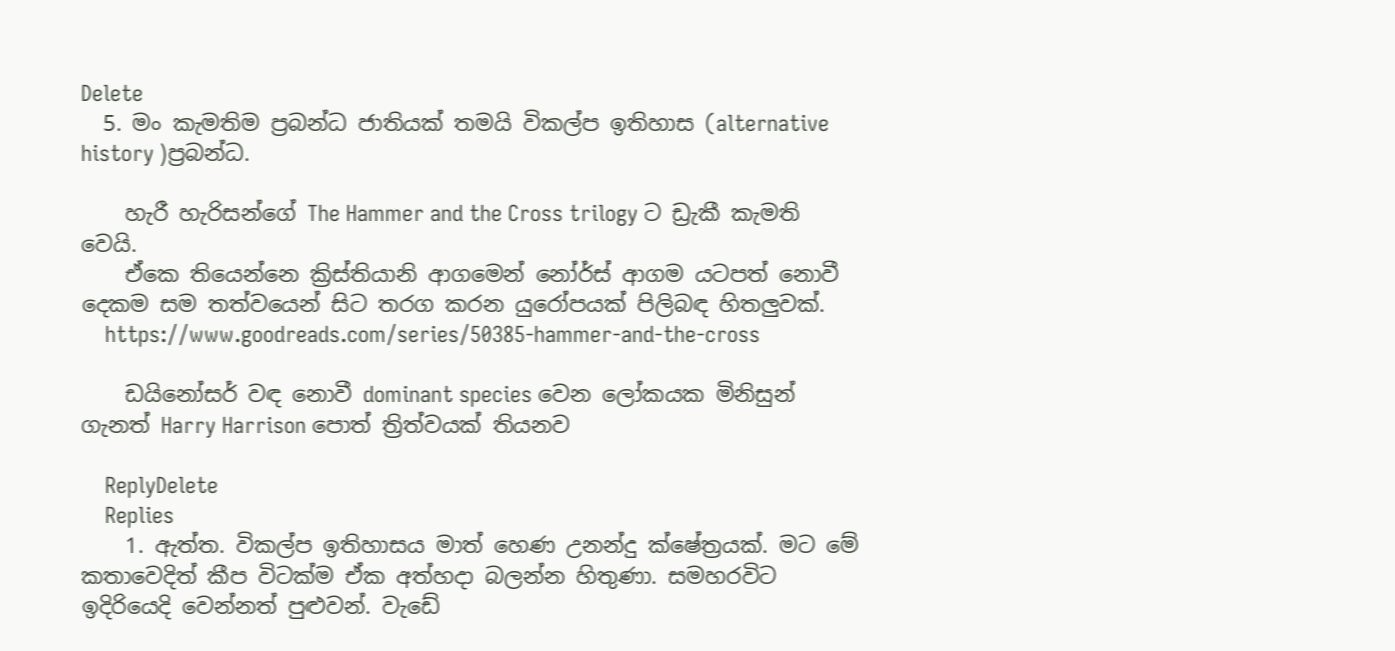Delete
  5. මං කැමතිම ප්‍රබන්ධ ජාතියක් තමයි විකල්ප ඉතිහාස (alternative history )ප්‍රබන්ධ.

    හැරී හැරිසන්ගේ The Hammer and the Cross trilogy ට ඩ්‍රැකී කැමති වෙයි.
    ඒකෙ තියෙන්නෙ ක්‍රිස්තියානි ආගමෙන් නෝර්ස් ආගම යටපත් නොවී දෙකම සම තත්වයෙන් සිට තරග කරන යුරෝපයක් පිලිබඳ හිතලුවක්.
    https://www.goodreads.com/series/50385-hammer-and-the-cross

    ඩයිනෝසර් වඳ නොවී dominant species වෙන ලෝකයක මිනිසුන් ගැනත් Harry Harrison පොත් ත්‍රිත්වයක් තියනව

    ReplyDelete
    Replies
    1. ඇත්ත. විකල්ප ඉතිහාසය මාත් හෙණ උනන්දු ක්ෂේත්‍රයක්. මට මේ කතාවෙදිත් කීප විටක්ම ඒක අත්හදා බලන්න හිතුණා. සමහරවිට ඉදිරියෙදි වෙන්නත් පුළුවන්. වැඩේ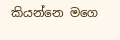කියන්නෙ මගෙ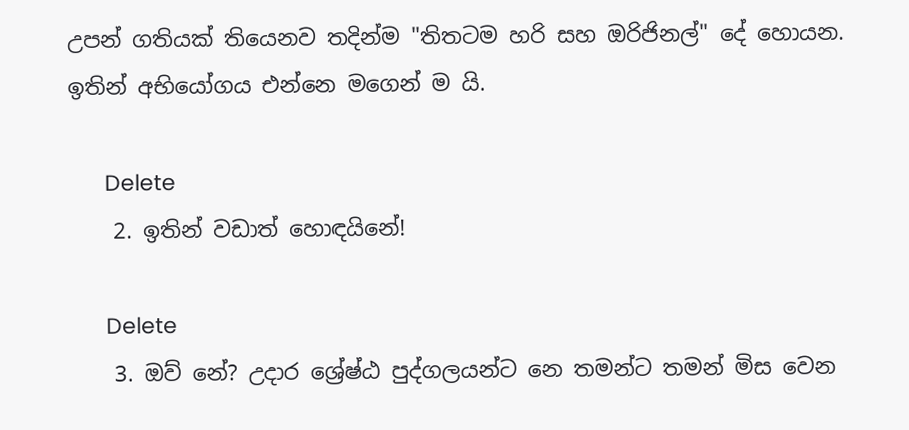උපන් ගතියක් තියෙනව තදින්ම "තිතටම හරි සහ ඔරිජිනල්" දේ හොයන. ඉතින් අභියෝගය එන්නෙ මගෙන් ම යි.

      Delete
    2. ඉතින් වඩාත් හොඳයිනේ!

      Delete
    3. ඔව් නේ? උදාර ශ්‍රේෂ්ඨ පුද්ගලයන්ට නෙ තමන්ට තමන් මිස වෙන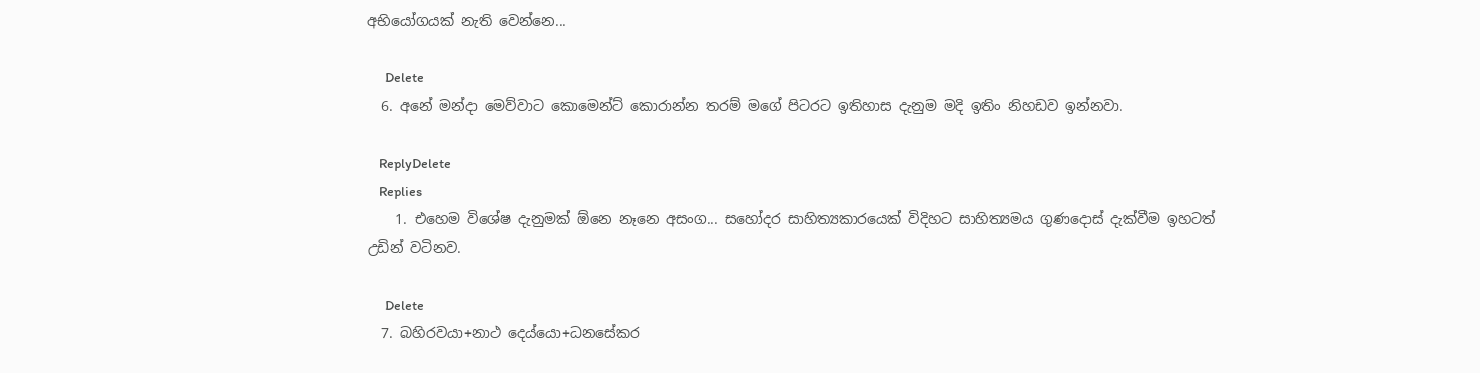අභියෝගයක් නැති වෙන්නෙ...

      Delete
  6. අනේ මන්දා මෙව්වාට කොමෙන්ට් කොරාන්න තරම් මගේ පිටරට ඉතිහාස දැනුම මදි ඉතිං නිහඩව ඉන්නවා.

    ReplyDelete
    Replies
    1. එහෙම විශේෂ දැනුමක් ඕනෙ නෑනෙ අසංග... සහෝදර සාහිත්‍යකාරයෙක් විදිහට සාහිත්‍යමය ගුණදොස් දැක්වීම ඉහටත් උඩින් වටිනව.

      Delete
  7. බහිරවයා+නාථ දෙය්යො+ධනසේකර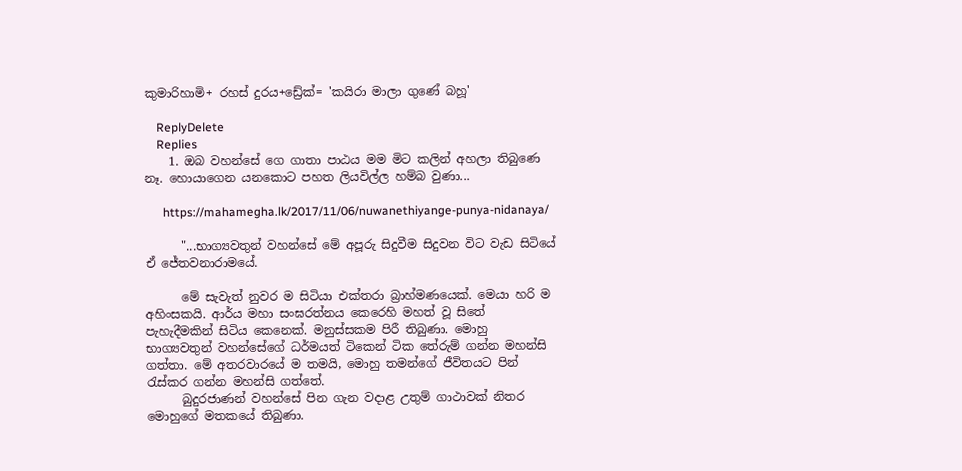කුමාරිහාමි+ රහස් දුරය+ඩ්‍රේක්= 'කයිරා මාලා ගුණේ බහූ'

    ReplyDelete
    Replies
    1. ඔබ වහන්සේ ගෙ ගාතා පාඨය මම මිට කලින් අහලා තිබුණෙ නෑ. හොයාගෙන යනකොට පහත ලියවිල්ල හම්බ වුණා...

      https://mahamegha.lk/2017/11/06/nuwanethiyange-punya-nidanaya/

      "...භාග්‍යවතුන් වහන්සේ මේ අපූරු සිදුවීම සිදුවන විට වැඩ සිටියේ ඒ ජේතවනාරාමයේ.

      මේ සැවැත් නුවර ම සිටියා එක්තරා බ්‍රාහ්මණයෙක්. මෙයා හරි ම අහිංසකයි. ආර්ය මහා සංඝරත්නය කෙරෙහි මහත් වූ සිතේ පැහැදීමකින් සිටිය කෙනෙක්. මනුස්සකම පිරී තිබුණා. මොහු භාග්‍යවතුන් වහන්සේගේ ධර්මයත් ටිකෙන් ටික තේරුම් ගන්න මහන්සි ගත්තා. මේ අතරවාරයේ ම තමයි, මොහු තමන්ගේ ජීවිතයට පින් රැස්කර ගන්න මහන්සි ගත්තේ.
      බුදුරජාණන් වහන්සේ පින ගැන වදාළ උතුම් ගාථාවක් නිතර මොහුගේ මතකයේ තිබුණා.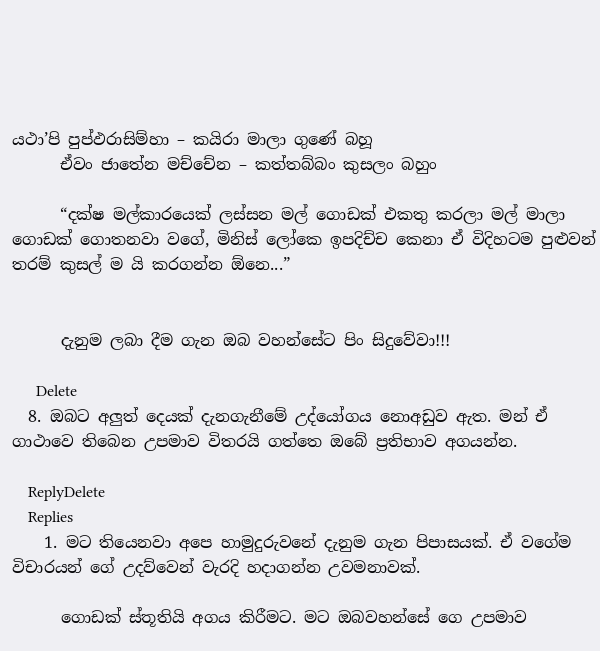යථා’පි පුප්ඵරාසිම්හා – කයිරා මාලා ගුණේ බහූ
      ඒවං ජාතේන මච්චේන – කත්තබ්බං කුසලං බහුං

      “දක්ෂ මල්කාරයෙක් ලස්සන මල් ගොඩක් එකතු කරලා මල් මාලා ගොඩක් ගොතනවා වගේ, මිනිස් ලෝකෙ ඉපදිච්ච කෙනා ඒ විදිහටම පුළුවන් තරම් කුසල් ම යි කරගන්න ඕනෙ...”


      දැනුම ලබා දීම ගැන ඔබ වහන්සේට පිං සිදුවේවා!!!

      Delete
  8. ඔබට අලුත් දෙයක් දැනගැනීමේ උද්යෝගය නොඅඩුව ඇත. මන් ඒ ගාථාවෙ තිබෙන උපමාව විතරයි ගත්තෙ ඔබේ ප්‍රතිභාව අගයන්න.

    ReplyDelete
    Replies
    1. මට තියෙනවා අපෙ හාමුදුරුවනේ දැනුම ගැන පිපාසයක්. ඒ වගේම විචාරයන් ගේ උදව්වෙන් වැරදි හදාගන්න උවමනාවක්.

      ගොඩක් ස්තූතියි අගය කිරීමට. මට ඔබවහන්සේ ගෙ උපමාව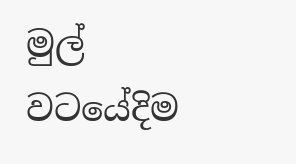මුල් වටයේදිම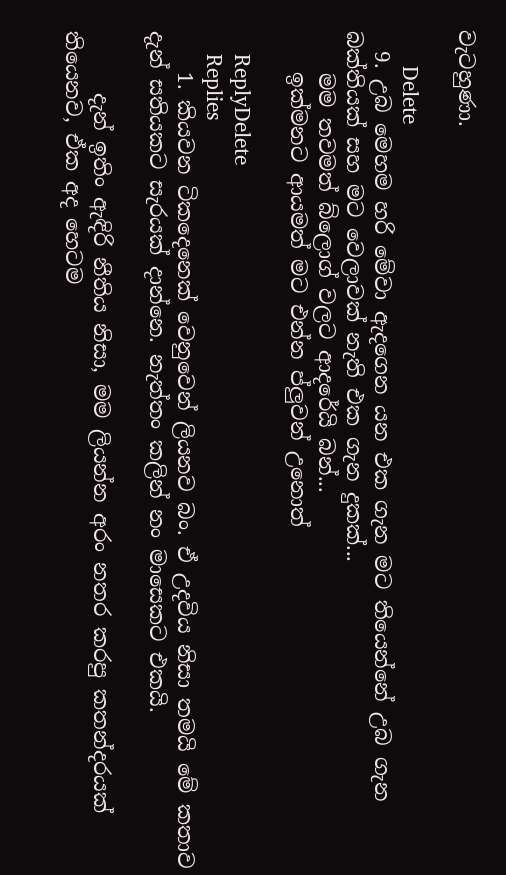වැටහුණා.

      Delete
  9. උබ මෙහම හරි මේවා ඇදගෙන යන එක ගැන මට තියෙන්නේ උබ ගැන බක්තියක් සහ මට වෙලාවක් නැති එක ගැන දුකක්...
    මම තවමත් බ්ලොග් වලට ආදරේයි බන්...
    ඉක්මනට ආයමත් මට එන්න ප්ලුවන් උනොත්

    ReplyDelete
    Replies
    1. කියවන ටිකදෙනෙක් වෙනුවෙන් ලියනව බං. ඒ උදවිය නිසා තමයි මේ කතාව දැන් සතියකට සැරයක් දාන්නෙ. නැත්තං කලින් නං මාසෙකට එකයි.

      දැන් ඉතිං ඇඳිරි නීතිය නිසා, මම ලියන්න අරං නතර කරපු කතන්දරයක් තියෙනව, ඒක අද හෙටම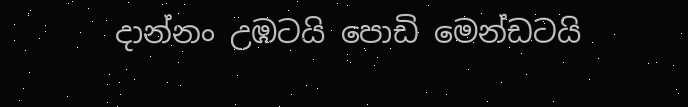දාන්නං උඹටයි පොඩි මෙන්ඩටයි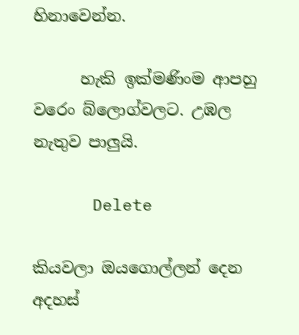හිනාවෙන්න.

      හැකි ඉක්මණිංම ආපහු වරෙං බ්ලොග්වලට. උඹල නැතුව පාලුයි.

      Delete

කියවලා ඔයගොල්ලන් දෙන අදහස්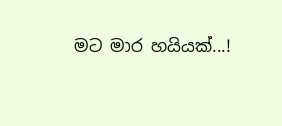මට මාර හයියක්...!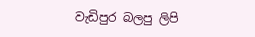වැඩිපුර බලපු ලිපි